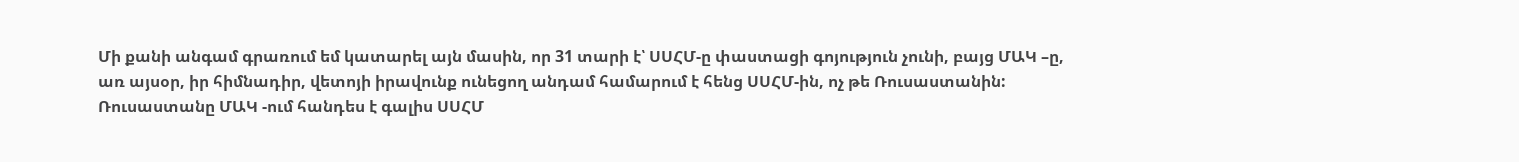Մի քանի անգամ գրառում եմ կատարել այն մասին, որ 31 տարի է՝ ՍՍՀՄ-ը փաստացի գոյություն չունի, բայց ՄԱԿ –ը, առ այսօր, իր հիմնադիր, վետոյի իրավունք ունեցող անդամ համարում է հենց ՍՍՀՄ-ին, ոչ թե Ռուսաստանին:
Ռուսաստանը ՄԱԿ -ում հանդես է գալիս ՍՍՀՄ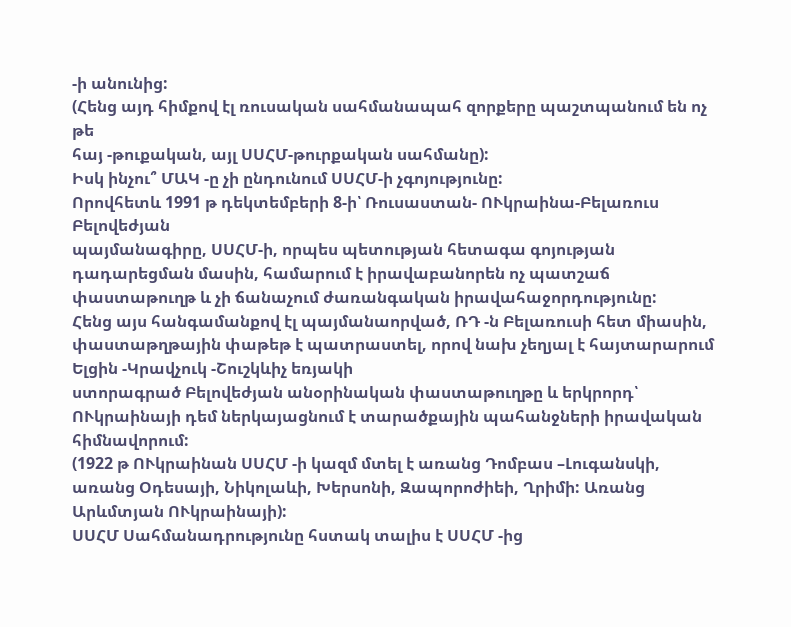-ի անունից:
(Հենց այդ հիմքով էլ ռուսական սահմանապահ զորքերը պաշտպանում են ոչ թե
հայ -թուքական, այլ ՍՍՀՄ-թուրքական սահմանը):
Իսկ ինչու՞ ՄԱԿ -ը չի ընդունում ՍՍՀՄ-ի չգոյությունը:
Որովհետև 1991 թ դեկտեմբերի 8-ի՝ Ռուսաստան- ՈՒկրաինա-Բելառուս Բելովեժյան
պայմանագիրը, ՍՍՀՄ-ի, որպես պետության հետագա գոյության դադարեցման մասին, համարում է իրավաբանորեն ոչ պատշաճ փաստաթուղթ և չի ճանաչում ժառանգական իրավահաջորդությունը:
Հենց այս հանգամանքով էլ պայմանաորված, ՌԴ -ն Բելառուսի հետ միասին, փաստաթղթային փաթեթ է պատրաստել, որով նախ չեղյալ է հայտարարում Ելցին -Կրավչուկ -Շուշկևիչ եռյակի
ստորագրած Բելովեժյան անօրինական փաստաթուղթը և երկրորդ՝ ՈՒկրաինայի դեմ ներկայացնում է տարածքային պահանջների իրավական հիմնավորում:
(1922 թ ՈՒկրաինան ՍՍՀՄ -ի կազմ մտել է առանց Դոմբաս –Լուգանսկի, առանց Օդեսայի, Նիկոլաևի, Խերսոնի, Զապորոժիեի, Ղրիմի: Առանց Արևմտյան ՈՒկրաինայի):
ՍՍՀՄ Սահմանադրությունը հստակ տալիս է ՍՍՀՄ -ից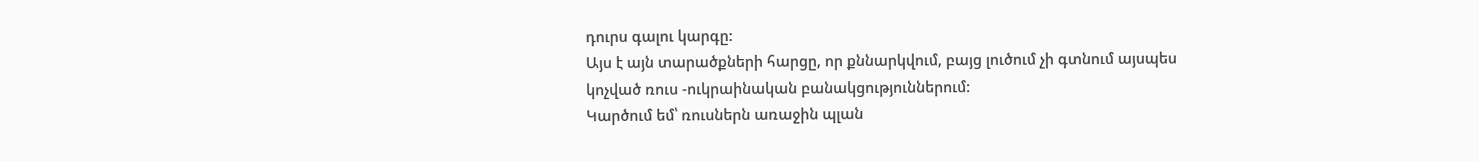դուրս գալու կարգը:
Այս է այն տարածքների հարցը, որ քննարկվում, բայց լուծում չի գտնում այսպես կոչված ռուս -ուկրաինական բանակցություններում:
Կարծում եմ՝ ռուսներն առաջին պլան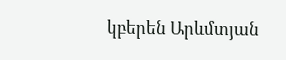կբերեն Արևմտյան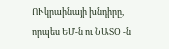ՈՒկրաինայի խնդիրը, որպես ԵՄ-ն ու ՆԱՏՕ -ն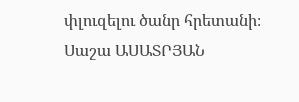փլուզելու ծանր հրետանի։
Սաշա ԱՍԱՏՐՅԱՆ